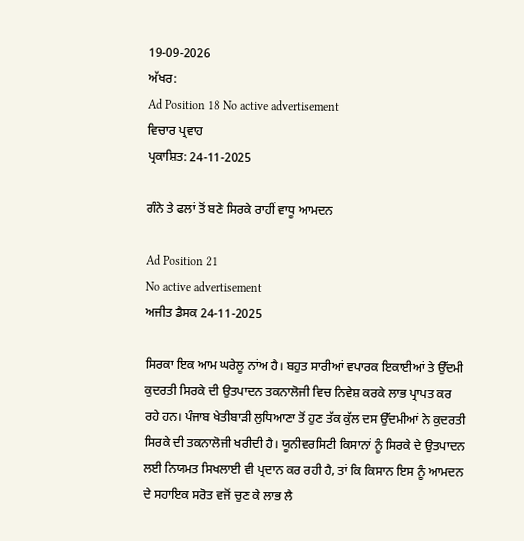19-09-2026
ਅੱਖਰ:
Ad Position 18 No active advertisement
ਵਿਚਾਰ ਪ੍ਰਵਾਹ
ਪ੍ਰਕਾਸ਼ਿਤ: 24-11-2025

ਗੰਨੇ ਤੇ ਫਲਾਂ ਤੋਂ ਬਣੇ ਸਿਰਕੇ ਰਾਹੀਂ ਵਾਧੂ ਆਮਦਨ

Ad Position 21
No active advertisement
ਅਜੀਤ ਡੈਸਕ 24-11-2025

ਸਿਰਕਾ ਇਕ ਆਮ ਘਰੇਲੂ ਨਾਂਅ ਹੈ। ਬਹੁਤ ਸਾਰੀਆਂ ਵਪਾਰਕ ਇਕਾਈਆਂ ਤੇ ਉੱਦਮੀ ਕੁਦਰਤੀ ਸਿਰਕੇ ਦੀ ਉਤਪਾਦਨ ਤਕਨਾਲੋਜੀ ਵਿਚ ਨਿਵੇਸ਼ ਕਰਕੇ ਲਾਭ ਪ੍ਰਾਪਤ ਕਰ ਰਹੇ ਹਨ। ਪੰਜਾਬ ਖੇਤੀਬਾੜੀ ਲੁਧਿਆਣਾ ਤੋਂ ਹੁਣ ਤੱਕ ਕੁੱਲ ਦਸ ਉੱਦਮੀਆਂ ਨੇ ਕੁਦਰਤੀ ਸਿਰਕੇ ਦੀ ਤਕਨਾਲੋਜੀ ਖਰੀਦੀ ਹੈ। ਯੂਨੀਵਰਸਿਟੀ ਕਿਸਾਨਾਂ ਨੂੰ ਸਿਰਕੇ ਦੇ ਉਤਪਾਦਨ ਲਈ ਨਿਯਮਤ ਸਿਖਲਾਈ ਵੀ ਪ੍ਰਦਾਨ ਕਰ ਰਹੀ ਹੈ, ਤਾਂ ਕਿ ਕਿਸਾਨ ਇਸ ਨੂੰ ਆਮਦਨ ਦੇ ਸਹਾਇਕ ਸਰੋਤ ਵਜੋਂ ਚੁਣ ਕੇ ਲਾਭ ਲੈ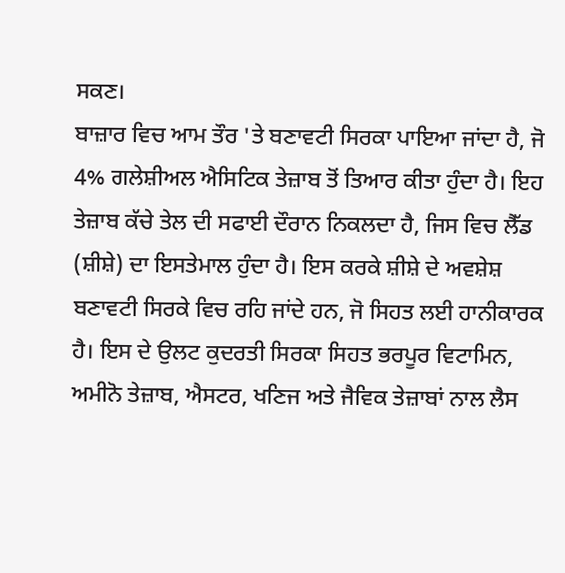ਸਕਣ।
ਬਾਜ਼ਾਰ ਵਿਚ ਆਮ ਤੌਰ 'ਤੇ ਬਣਾਵਟੀ ਸਿਰਕਾ ਪਾਇਆ ਜਾਂਦਾ ਹੈ, ਜੋ 4% ਗਲੇਸ਼ੀਅਲ ਐਸਿਟਿਕ ਤੇਜ਼ਾਬ ਤੋਂ ਤਿਆਰ ਕੀਤਾ ਹੁੰਦਾ ਹੈ। ਇਹ ਤੇਜ਼ਾਬ ਕੱਚੇ ਤੇਲ ਦੀ ਸਫਾਈ ਦੌਰਾਨ ਨਿਕਲਦਾ ਹੈ, ਜਿਸ ਵਿਚ ਲੈੱਡ (ਸ਼ੀਸ਼ੇ) ਦਾ ਇਸਤੇਮਾਲ ਹੁੰਦਾ ਹੈ। ਇਸ ਕਰਕੇ ਸ਼ੀਸ਼ੇ ਦੇ ਅਵਸ਼ੇਸ਼ ਬਣਾਵਟੀ ਸਿਰਕੇ ਵਿਚ ਰਹਿ ਜਾਂਦੇ ਹਨ, ਜੋ ਸਿਹਤ ਲਈ ਹਾਨੀਕਾਰਕ ਹੈ। ਇਸ ਦੇ ਉਲਟ ਕੁਦਰਤੀ ਸਿਰਕਾ ਸਿਹਤ ਭਰਪੂਰ ਵਿਟਾਮਿਨ, ਅਮੀਨੋ ਤੇਜ਼ਾਬ, ਐਸਟਰ, ਖਣਿਜ ਅਤੇ ਜੈਵਿਕ ਤੇਜ਼ਾਬਾਂ ਨਾਲ ਲੈਸ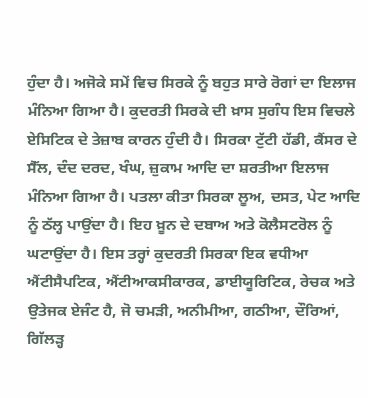ਹੁੰਦਾ ਹੈ। ਅਜੋਕੇ ਸਮੇਂ ਵਿਚ ਸਿਰਕੇ ਨੂੰ ਬਹੁਤ ਸਾਰੇ ਰੋਗਾਂ ਦਾ ਇਲਾਜ ਮੰਨਿਆ ਗਿਆ ਹੈ। ਕੁਦਰਤੀ ਸਿਰਕੇ ਦੀ ਖ਼ਾਸ ਸੁਗੰਧ ਇਸ ਵਿਚਲੇ ਏਸਿਟਿਕ ਦੇ ਤੇਜ਼ਾਬ ਕਾਰਨ ਹੁੰਦੀ ਹੈ। ਸਿਰਕਾ ਟੁੱਟੀ ਹੱਡੀ, ਕੈਂਸਰ ਦੇ ਸੈੱਲ, ਦੰਦ ਦਰਦ, ਖੰਘ, ਜ਼ੁਕਾਮ ਆਦਿ ਦਾ ਸ਼ਰਤੀਆ ਇਲਾਜ ਮੰਨਿਆ ਗਿਆ ਹੈ। ਪਤਲਾ ਕੀਤਾ ਸਿਰਕਾ ਲੂਅ, ਦਸਤ, ਪੇਟ ਆਦਿ ਨੂੰ ਠੱਲ੍ਹ ਪਾਉਂਦਾ ਹੈ। ਇਹ ਖ਼ੂਨ ਦੇ ਦਬਾਅ ਅਤੇ ਕੋਲੈਸਟਰੋਲ ਨੂੰ ਘਟਾਉਂਦਾ ਹੈ। ਇਸ ਤਰ੍ਹਾਂ ਕੁਦਰਤੀ ਸਿਰਕਾ ਇਕ ਵਧੀਆ ਐਂਟੀਸੈਪਟਿਕ, ਐਂਟੀਆਕਸੀਕਾਰਕ, ਡਾਈਯੂਰਿਟਿਕ, ਰੇਚਕ ਅਤੇ ਉਤੇਜਕ ਏਜੰਟ ਹੈ, ਜੋ ਚਮੜੀ, ਅਨੀਮੀਆ, ਗਠੀਆ, ਦੌਰਿਆਂ, ਗਿੱਲੜ੍ਹ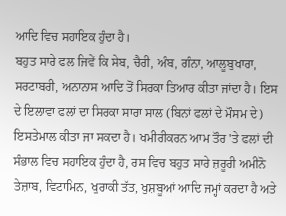ਆਦਿ ਵਿਚ ਸਹਾਇਕ ਹੁੰਦਾ ਹੈ।
ਬਹੁਤ ਸਾਰੇ ਫਲ ਜਿਵੇਂ ਕਿ ਸੇਬ, ਚੈਰੀ, ਅੰਬ, ਗੰਨਾ, ਆਲੂਬੁਖਾਰਾ, ਸਰਟਾਬਰੀ, ਅਨਾਨਾਸ ਆਦਿ ਤੋਂ ਸਿਰਕਾ ਤਿਆਰ ਕੀਤਾ ਜਾਂਦਾ ਹੈ। ਇਸ ਦੇ ਇਲਾਵਾ ਫਲਾਂ ਦਾ ਸਿਰਕਾ ਸਾਰਾ ਸਾਲ (ਬਿਨਾਂ ਫਲਾਂ ਦੇ ਮੌਸਮ ਦੇ) ਇਸਤੇਮਾਲ ਕੀਤਾ ਜਾ ਸਕਦਾ ਹੈ। ਖਮੀਰੀਕਰਨ ਆਮ ਤੌਰ 'ਤੇ ਫਲਾਂ ਦੀ ਸੰਭਾਲ ਵਿਚ ਸਹਾਇਕ ਹੁੰਦਾ ਹੈ, ਰਸ ਵਿਚ ਬਹੁਤ ਸਾਰੇ ਜ਼ਰੂਰੀ ਅਮੀਨੋ ਤੇਜ਼ਾਬ, ਵਿਟਾਮਿਨ, ਖੁਰਾਕੀ ਤੱਤ, ਖੁਸ਼ਬੂਆਂ ਆਦਿ ਜਮ੍ਹਾਂ ਕਰਦਾ ਹੈ ਅਤੇ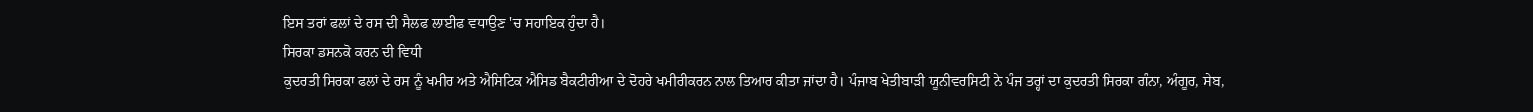ਇਸ ਤਰਾਂ ਫਲਾਂ ਦੇ ਰਸ ਦੀ ਸੈਲਫ ਲਾਈਫ ਵਧਾਉਣ 'ਚ ਸਹਾਇਕ ਹੁੰਦਾ ਹੈ।
ਸਿਰਕਾ ਡਸਨਕੋ ਕਰਨ ਦੀ ਵਿਧੀ
ਕੁਦਰਤੀ ਸਿਰਕਾ ਫਲਾਂ ਦੇ ਰਸ ਨੂੰ ਖਮੀਰ ਅਤੇ ਐਸਿਟਿਕ ਐਸਿਡ ਬੈਕਟੀਰੀਆ ਦੇ ਦੋਹਰੇ ਖਮੀਰੀਕਰਨ ਨਾਲ ਤਿਆਰ ਕੀਤਾ ਜਾਂਦਾ ਹੈ। ਪੰਜਾਬ ਖੇਤੀਬਾੜੀ ਯੂਨੀਵਰਸਿਟੀ ਨੇ ਪੰਜ ਤਰ੍ਹਾਂ ਦਾ ਕੁਦਰਤੀ ਸਿਰਕਾ ਗੰਨਾ, ਅੰਗੂਰ, ਸੇਬ,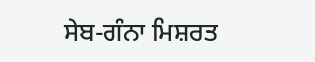ਸੇਬ-ਗੰਨਾ ਮਿਸ਼ਰਤ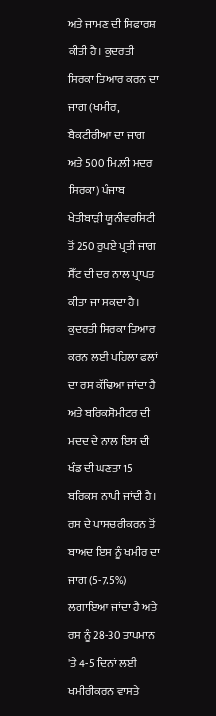ਅਤੇ ਜਾਮਣ ਦੀ ਸਿਫਾਰਸ਼ ਕੀਤੀ ਹੈ। ਕੁਦਰਤੀ ਸਿਰਕਾ ਤਿਆਰ ਕਰਨ ਦਾ ਜਾਗ (ਖਮੀਰ, ਬੈਕਟੀਰੀਆ ਦਾ ਜਾਗ ਅਤੇ 500 ਮਿ.ਲੀ ਮਦਰ ਸਿਰਕਾ) ਪੰਜਾਬ ਖੇਤੀਬਾੜੀ ਯੂਨੀਵਰਸਿਟੀ ਤੋਂ 250 ਰੁਪਏ ਪ੍ਰਤੀ ਜਾਗ ਸੈੱਟ ਦੀ ਦਰ ਨਾਲ ਪ੍ਰਾਪਤ ਕੀਤਾ ਜਾ ਸਕਦਾ ਹੈ। ਕੁਦਰਤੀ ਸਿਰਕਾ ਤਿਆਰ ਕਰਨ ਲਈ ਪਹਿਲਾ ਫਲਾਂ ਦਾ ਰਸ ਕੱਢਿਆ ਜਾਂਦਾ ਹੈ ਅਤੇ ਬਰਿਕਸੋਮੀਟਰ ਦੀ ਮਦਦ ਦੇ ਨਾਲ ਇਸ ਦੀ ਖੰਡ ਦੀ ਘਣਤਾ 15 ਬਰਿਕਸ ਨਾਪੀ ਜਾਂਦੀ ਹੈ। ਰਸ ਦੇ ਪਾਸਚਰੀਕਰਨ ਤੋਂ ਬਾਅਦ ਇਸ ਨੂੰ ਖਮੀਰ ਦਾ ਜਾਗ (5-7.5%) ਲਗਾਇਆ ਜਾਂਦਾ ਹੈ ਅਤੇ ਰਸ ਨੂੰ 28-30 ਤਾਪਮਾਨ 'ਤੇ 4-5 ਦਿਨਾਂ ਲਈ ਖਮੀਰੀਕਰਨ ਵਾਸਤੇ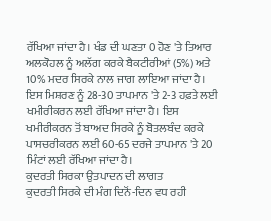ਰੱਖਿਆ ਜਾਂਦਾ ਹੈ। ਖੰਡ ਦੀ ਘਣਤਾ 0 ਹੋਣ 'ਤੇ ਤਿਆਰ ਅਲਕੋਹਲ ਨੂੰ ਅਲੱਗ ਕਰਕੇ ਬੈਕਟੀਰੀਆਂ (5%) ਅਤੇ 10% ਮਦਰ ਸਿਰਕੇ ਨਾਲ ਜਾਗ ਲਾਇਆ ਜਾਂਦਾ ਹੈ। ਇਸ ਮਿਸ਼ਰਣ ਨੂੰ 28-30 ਤਾਪਮਾਨ 'ਤੇ 2-3 ਹਫ਼ਤੇ ਲਈ ਖਮੀਰੀਕਰਨ ਲਈ ਰੱਖਿਆ ਜਾਂਦਾ ਹੈ। ਇਸ ਖਮੀਰੀਕਰਨ ਤੋਂ ਬਾਅਦ ਸਿਰਕੇ ਨੂੰ ਬੋਤਲਬੰਦ ਕਰਕੇ ਪਾਸਚਰੀਕਰਨ ਲਈ 60-65 ਦਰਜੇ ਤਾਪਮਾਨ 'ਤੇ 20 ਮਿੰਟਾਂ ਲਈ ਰੱਖਿਆ ਜਾਂਦਾ ਹੈ।
ਕੁਦਰਤੀ ਸਿਰਕਾ ਉਤਪਾਦਨ ਦੀ ਲਾਗਤ
ਕੁਦਰਤੀ ਸਿਰਕੇ ਦੀ ਮੰਗ ਦਿਨੋਂ-ਦਿਨ ਵਧ ਰਹੀ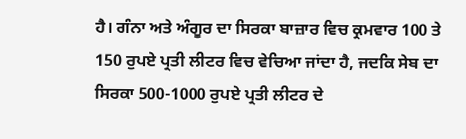ਹੈ। ਗੰਨਾ ਅਤੇ ਅੰਗੂਰ ਦਾ ਸਿਰਕਾ ਬਾਜ਼ਾਰ ਵਿਚ ਕ੍ਰਮਵਾਰ 100 ਤੇ 150 ਰੁਪਏ ਪ੍ਰਤੀ ਲੀਟਰ ਵਿਚ ਵੇਚਿਆ ਜਾਂਦਾ ਹੈ, ਜਦਕਿ ਸੇਬ ਦਾ ਸਿਰਕਾ 500-1000 ਰੁਪਏ ਪ੍ਰਤੀ ਲੀਟਰ ਦੇ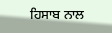ਹਿਸਾਬ ਨਾਲ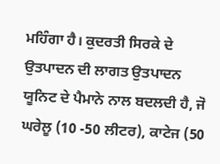ਮਹਿੰਗਾ ਹੈ। ਕੁਦਰਤੀ ਸਿਰਕੇ ਦੇ ਉਤਪਾਦਨ ਦੀ ਲਾਗਤ ਉਤਪਾਦਨ ਯੂਨਿਟ ਦੇ ਪੈਮਾਨੇ ਨਾਲ ਬਦਲਦੀ ਹੈ, ਜੋ ਘਰੇਲੂ (10 -50 ਲੀਟਰ), ਕਾਟੇਜ (50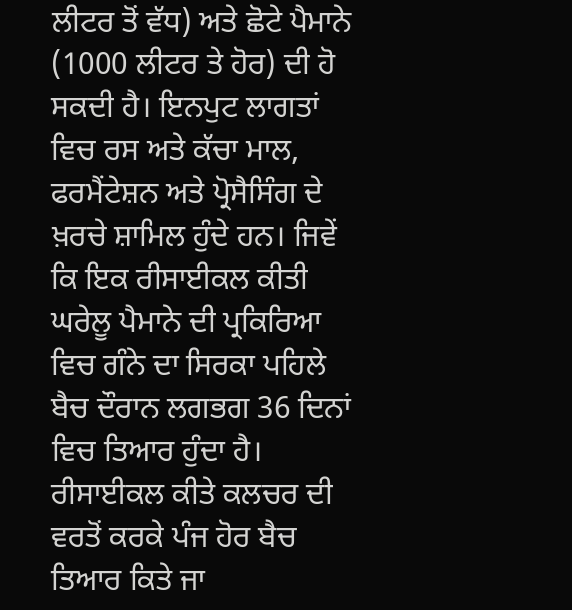ਲੀਟਰ ਤੋਂ ਵੱਧ) ਅਤੇ ਛੋਟੇ ਪੈਮਾਨੇ (1000 ਲੀਟਰ ਤੇ ਹੋਰ) ਦੀ ਹੋ ਸਕਦੀ ਹੈ। ਇਨਪੁਟ ਲਾਗਤਾਂ ਵਿਚ ਰਸ ਅਤੇ ਕੱਚਾ ਮਾਲ, ਫਰਮੈਂਟੇਸ਼ਨ ਅਤੇ ਪ੍ਰੋਸੈਸਿੰਗ ਦੇ ਖ਼ਰਚੇ ਸ਼ਾਮਿਲ ਹੁੰਦੇ ਹਨ। ਜਿਵੇਂ ਕਿ ਇਕ ਰੀਸਾਈਕਲ ਕੀਤੀ ਘਰੇਲੂ ਪੈਮਾਨੇ ਦੀ ਪ੍ਰਕਿਰਿਆ ਵਿਚ ਗੰਨੇ ਦਾ ਸਿਰਕਾ ਪਹਿਲੇ ਬੈਚ ਦੌਰਾਨ ਲਗਭਗ 36 ਦਿਨਾਂ ਵਿਚ ਤਿਆਰ ਹੁੰਦਾ ਹੈ। ਰੀਸਾਈਕਲ ਕੀਤੇ ਕਲਚਰ ਦੀ ਵਰਤੋਂ ਕਰਕੇ ਪੰਜ ਹੋਰ ਬੈਚ ਤਿਆਰ ਕਿਤੇ ਜਾ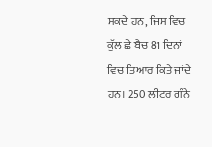ਸਕਦੇ ਹਨ, ਜਿਸ ਵਿਚ ਕੁੱਲ ਛੇ ਬੈਚ 81 ਦਿਨਾਂ ਵਿਚ ਤਿਆਰ ਕਿਤੇ ਜਾਂਦੇ ਹਨ। 250 ਲੀਟਰ ਗੰਨੇ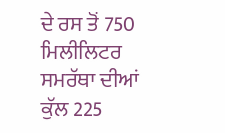ਦੇ ਰਸ ਤੋਂ 750 ਮਿਲੀਲਿਟਰ ਸਮਰੱਥਾ ਦੀਆਂ ਕੁੱਲ 225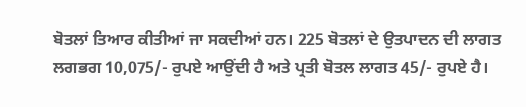ਬੋਤਲਾਂ ਤਿਆਰ ਕੀਤੀਆਂ ਜਾ ਸਕਦੀਆਂ ਹਨ। 225 ਬੋਤਲਾਂ ਦੇ ਉਤਪਾਦਨ ਦੀ ਲਾਗਤ ਲਗਭਗ 10,075/- ਰੁਪਏ ਆਉਂਦੀ ਹੈ ਅਤੇ ਪ੍ਰਤੀ ਬੋਤਲ ਲਾਗਤ 45/- ਰੁਪਏ ਹੈ।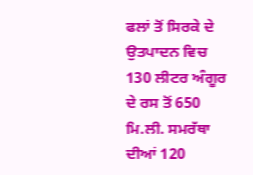ਫਲਾਂ ਤੋਂ ਸਿਰਕੇ ਦੇ ਉਤਪਾਦਨ ਵਿਚ 130 ਲੀਟਰ ਅੰਗੂਰ ਦੇ ਰਸ ਤੋਂ 650 ਮਿ.ਲੀ. ਸਮਰੱਥਾ ਦੀਆਂ 120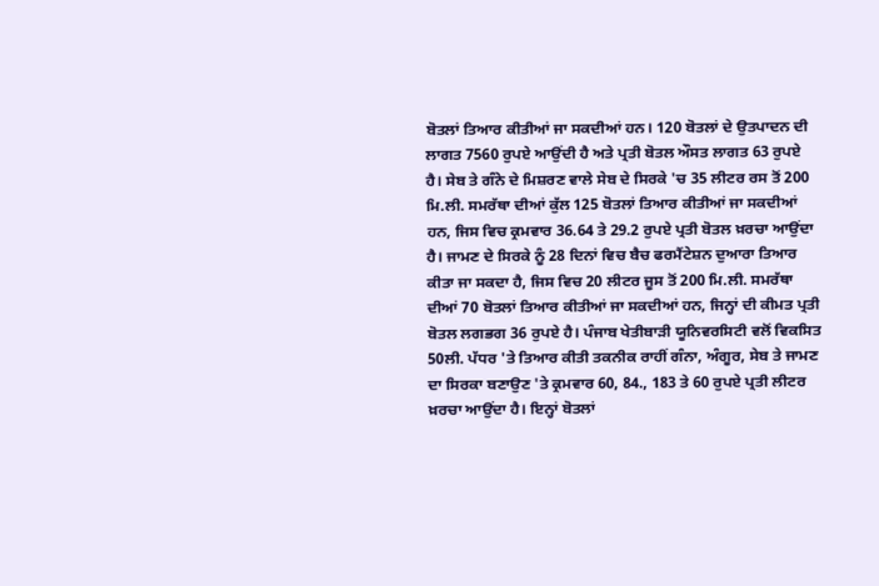ਬੋਤਲਾਂ ਤਿਆਰ ਕੀਤੀਆਂ ਜਾ ਸਕਦੀਆਂ ਹਨ। 120 ਬੋਤਲਾਂ ਦੇ ਉਤਪਾਦਨ ਦੀ ਲਾਗਤ 7560 ਰੁਪਏ ਆਉਂਦੀ ਹੈ ਅਤੇ ਪ੍ਰਤੀ ਬੋਤਲ ਔਸਤ ਲਾਗਤ 63 ਰੁਪਏ ਹੈ। ਸੇਬ ਤੇ ਗੰਨੇ ਦੇ ਮਿਸ਼ਰਣ ਵਾਲੇ ਸੇਬ ਦੇ ਸਿਰਕੇ 'ਚ 35 ਲੀਟਰ ਰਸ ਤੋਂ 200 ਮਿ.ਲੀ. ਸਮਰੱਥਾ ਦੀਆਂ ਕੁੱਲ 125 ਬੋਤਲਾਂ ਤਿਆਰ ਕੀਤੀਆਂ ਜਾ ਸਕਦੀਆਂ ਹਨ, ਜਿਸ ਵਿਚ ਕ੍ਰਮਵਾਰ 36.64 ਤੇ 29.2 ਰੁਪਏ ਪ੍ਰਤੀ ਬੋਤਲ ਖ਼ਰਚਾ ਆਉਂਦਾ ਹੈ। ਜਾਮਣ ਦੇ ਸਿਰਕੇ ਨੂੰ 28 ਦਿਨਾਂ ਵਿਚ ਬੈਚ ਫਰਮੈਂਟੇਸ਼ਨ ਦੁਆਰਾ ਤਿਆਰ ਕੀਤਾ ਜਾ ਸਕਦਾ ਹੈ, ਜਿਸ ਵਿਚ 20 ਲੀਟਰ ਜੂਸ ਤੋਂ 200 ਮਿ.ਲੀ. ਸਮਰੱਥਾ ਦੀਆਂ 70 ਬੋਤਲਾਂ ਤਿਆਰ ਕੀਤੀਆਂ ਜਾ ਸਕਦੀਆਂ ਹਨ, ਜਿਨ੍ਹਾਂ ਦੀ ਕੀਮਤ ਪ੍ਰਤੀ ਬੋਤਲ ਲਗਭਗ 36 ਰੁਪਏ ਹੈ। ਪੰਜਾਬ ਖੇਤੀਬਾੜੀ ਯੂਨਿਵਰਸਿਟੀ ਵਲੋਂ ਵਿਕਸਿਤ 50ਲੀ. ਪੱਧਰ 'ਤੇ ਤਿਆਰ ਕੀਤੀ ਤਕਨੀਕ ਰਾਹੀਂ ਗੰਨਾ, ਅੰਗੂਰ, ਸੇਬ ਤੇ ਜਾਮਣ ਦਾ ਸਿਰਕਾ ਬਣਾਉਣ 'ਤੇ ਕ੍ਰਮਵਾਰ 60, 84., 183 ਤੇ 60 ਰੁਪਏ ਪ੍ਰਤੀ ਲੀਟਰ ਖ਼ਰਚਾ ਆਉਂਦਾ ਹੈ। ਇਨ੍ਹਾਂ ਬੋਤਲਾਂ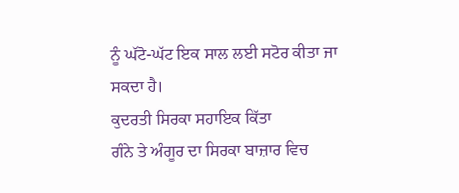ਨੂੰ ਘੱਟੋ-ਘੱਟ ਇਕ ਸਾਲ ਲਈ ਸਟੋਰ ਕੀਤਾ ਜਾ ਸਕਦਾ ਹੈ।
ਕੁਦਰਤੀ ਸਿਰਕਾ ਸਹਾਇਕ ਕਿੱਤਾ
ਗੰਨੇ ਤੇ ਅੰਗੂਰ ਦਾ ਸਿਰਕਾ ਬਾਜ਼ਾਰ ਵਿਚ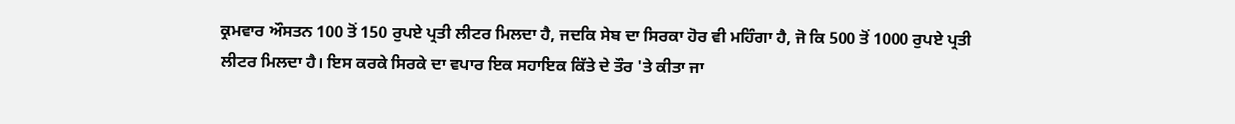ਕ੍ਰਮਵਾਰ ਔਸਤਨ 100 ਤੋਂ 150 ਰੁਪਏ ਪ੍ਰਤੀ ਲੀਟਰ ਮਿਲਦਾ ਹੈ, ਜਦਕਿ ਸੇਬ ਦਾ ਸਿਰਕਾ ਹੋਰ ਵੀ ਮਹਿੰਗਾ ਹੈ, ਜੋ ਕਿ 500 ਤੋਂ 1000 ਰੁਪਏ ਪ੍ਰਤੀ ਲੀਟਰ ਮਿਲਦਾ ਹੈ। ਇਸ ਕਰਕੇ ਸਿਰਕੇ ਦਾ ਵਪਾਰ ਇਕ ਸਹਾਇਕ ਕਿੱਤੇ ਦੇ ਤੌਰ 'ਤੇ ਕੀਤਾ ਜਾ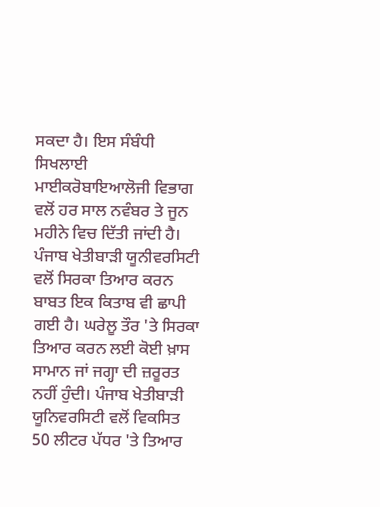ਸਕਦਾ ਹੈ। ਇਸ ਸੰਬੰਧੀ ਸਿਖਲਾਈ ਮਾਈਕਰੋਬਾਇਆਲੋਜੀ ਵਿਭਾਗ ਵਲੋਂ ਹਰ ਸਾਲ ਨਵੰਬਰ ਤੇ ਜੂਨ ਮਹੀਨੇ ਵਿਚ ਦਿੱਤੀ ਜਾਂਦੀ ਹੈ। ਪੰਜਾਬ ਖੇਤੀਬਾੜੀ ਯੂਨੀਵਰਸਿਟੀ ਵਲੋਂ ਸਿਰਕਾ ਤਿਆਰ ਕਰਨ ਬਾਬਤ ਇਕ ਕਿਤਾਬ ਵੀ ਛਾਪੀ ਗਈ ਹੈ। ਘਰੇਲੂ ਤੌਰ 'ਤੇ ਸਿਰਕਾ ਤਿਆਰ ਕਰਨ ਲਈ ਕੋਈ ਖ਼ਾਸ ਸਾਮਾਨ ਜਾਂ ਜਗ੍ਹਾ ਦੀ ਜ਼ਰੂਰਤ ਨਹੀਂ ਹੁੰਦੀ। ਪੰਜਾਬ ਖੇਤੀਬਾੜੀ ਯੂਨਿਵਰਸਿਟੀ ਵਲੋਂ ਵਿਕਸਿਤ 50 ਲੀਟਰ ਪੱਧਰ 'ਤੇ ਤਿਆਰ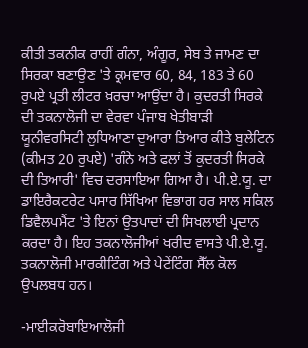ਕੀਤੀ ਤਕਨੀਕ ਰਾਹੀਂ ਗੰਨਾ, ਅੰਗੂਰ, ਸੇਬ ਤੇ ਜਾਮਣ ਦਾ ਸਿਰਕਾ ਬਣਾਉਣ 'ਤੇ ਕ੍ਰਮਵਾਰ 60, 84, 183 ਤੇ 60 ਰੁਪਏ ਪ੍ਰਤੀ ਲੀਟਰ ਖ਼ਰਚਾ ਆਉਂਦਾ ਹੈ। ਕੁਦਰਤੀ ਸਿਰਕੇ ਦੀ ਤਕਨਾਲੋਜੀ ਦਾ ਵੇਰਵਾ ਪੰਜਾਬ ਖੇਤੀਬਾੜੀ ਯੂਨੀਵਰਸਿਟੀ ਲੁਧਿਆਣਾ ਦੁਆਰਾ ਤਿਆਰ ਕੀਤੇ ਬੁਲੇਟਿਨ (ਕੀਮਤ 20 ਰੁਪਏ) 'ਗੰਨੇ ਅਤੇ ਫਲਾਂ ਤੋਂ ਕੁਦਰਤੀ ਸਿਰਕੇ ਦੀ ਤਿਆਰੀ' ਵਿਚ ਦਰਸਾਇਆ ਗਿਆ ਹੈ। ਪੀ.ਏ.ਯੂ. ਦਾ ਡਾਇਰੈਕਟਰੇਟ ਪਸਾਰ ਸਿੱਖਿਆ ਵਿਭਾਗ ਹਰ ਸਾਲ ਸਕਿਲ ਡਿਵੈਲਪਮੈਂਟ 'ਤੇ ਇਨਾਂ ਉਤਪਾਦਾਂ ਦੀ ਸਿਖਲਾਈ ਪ੍ਰਦਾਨ ਕਰਦਾ ਹੈ। ਇਹ ਤਕਨਾਲੋਜੀਆਂ ਖਰੀਦ ਵਾਸਤੇ ਪੀ.ਏ.ਯੂ. ਤਕਨਾਲੋਜੀ ਮਾਰਕੀਟਿੰਗ ਅਤੇ ਪੇਟੇਂਟਿੰਗ ਸੈੱਲ ਕੋਲ ਉਪਲਬਧ ਹਨ।

-ਮਾਈਕਰੋਬਾਇਆਲੋਜੀ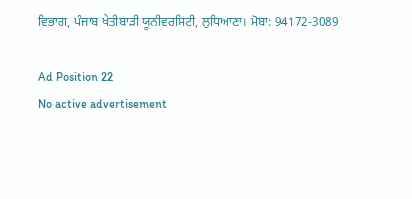ਵਿਭਾਗ, ਪੰਜਾਬ ਖੇਤੀਬਾੜੀ ਯੂਨੀਵਰਸਿਟੀ, ਲੁਧਿਆਣਾ। ਮੋਬਾ: 94172-3089

Ad Position 22
No active advertisement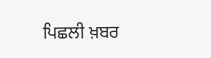ਪਿਛਲੀ ਖ਼ਬਰ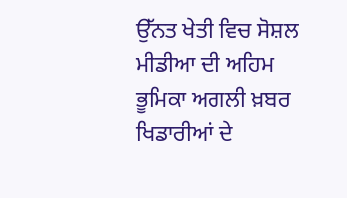ਉੱਨਤ ਖੇਤੀ ਵਿਚ ਸੋਸ਼ਲ ਮੀਡੀਆ ਦੀ ਅਹਿਮ ਭੂਮਿਕਾ ਅਗਲੀ ਖ਼ਬਰ ਖਿਡਾਰੀਆਂ ਦੇ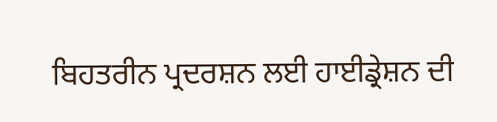ਬਿਹਤਰੀਨ ਪ੍ਰਦਰਸ਼ਨ ਲਈ ਹਾਈਡ੍ਰੇਸ਼ਨ ਦੀ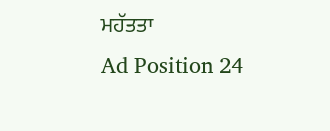ਮਹੱਤਤਾ
Ad Position 24